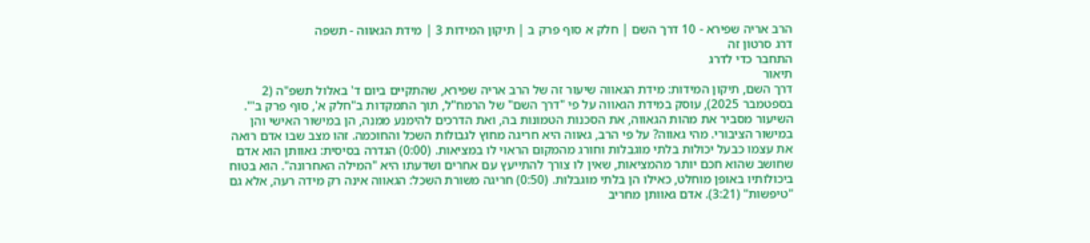הרב אריה שפירא - 10 דרך השם | חלק א סוף פרק ב | תיקון המידות 3 | מידת הגאווה - תשפה
דרג סרטון זה
התחבר כדי לדרג
תיאור
דרך השם, תיקון המידות: מידת הגאווה שיעור זה של הרב אריה שפירא, שהתקיים ביום ד' באלול תשפ"ה (2 בספטמבר 2025), עוסק במידת הגאווה על פי "דרך השם" של הרמח"ל, תוך התמקדות ב"חלק א', סוף פרק ב'". השיעור מסביר את מהות הגאווה, את הסכנות הטמונות בה, ואת הדרכים להימנע ממנה, הן במישור האישי והן במישור הציבורי. מהי גאווה? על פי הרב, גאווה היא חריגה מחוץ לגבולות השכל והחוכמה. זהו מצב שבו אדם רואה את עצמו כבעל יכולות בלתי מוגבלות וחורג מהמקום הראוי לו במציאות. (0:00) הגדרה בסיסית: גאוותן הוא אדם שחושב שהוא חכם יותר מהמציאות, שאין לו צורך להתייעץ עם אחרים ושדעתו היא "המילה האחרונה". הוא בטוח ביכולותיו באופן מוחלט, כאילו הן בלתי מוגבלות. (0:50) חריגה משורת השכל: הגאווה אינה רק מידה רעה, אלא גם "טיפשות" (3:21). אדם גאוותן מחריב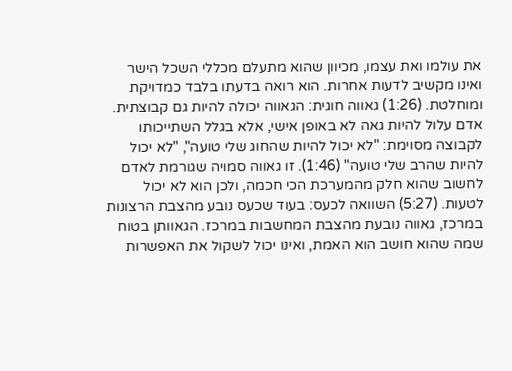את עולמו ואת עצמו, מכיוון שהוא מתעלם מכללי השכל הישר ואינו מקשיב לדעות אחרות. הוא רואה בדעתו בלבד כמדויקת ומוחלטת. (1:26) גאווה חוגית: הגאווה יכולה להיות גם קבוצתית. אדם עלול להיות גאה לא באופן אישי, אלא בגלל השתייכותו לקבוצה מסוימת: "לא יכול להיות שהחוג שלי טועה", "לא יכול להיות שהרב שלי טועה" (1:46). זו גאווה סמויה שגורמת לאדם לחשוב שהוא חלק מהמערכת הכי חכמה, ולכן הוא לא יכול לטעות. (5:27) השוואה לכעס: בעוד שכעס נובע מהצבת הרצונות במרכז, גאווה נובעת מהצבת המחשבות במרכז. הגאוותן בטוח שמה שהוא חושב הוא האמת, ואינו יכול לשקול את האפשרות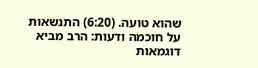שהוא טועה. (6:20) התנשאות על חוכמה ודעות: הרב מביא דוגמאות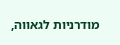מודרניות לגאווה,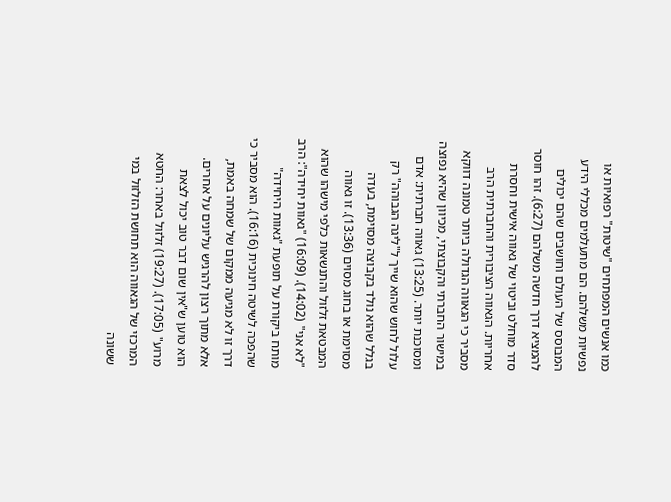כמו אנשים המפתחים "שיטות" רפואיות או נפשיות משלהם. הם מתעלמים מכללי הידע המבוסס של העולם וחושבים שהם יכולים להמציא דרך חדשה משלהם (6:27). זהו חוסר סדר מוחלט וביטוי של גאווה אישית וחסרת אחריות. הגאווה הציבורית והחברתית הרב מסביר כי הגאווה הגדולה ביותר טמונה דווקא במישור החברתי והקבוצתי, מכיוון שהיא נפוצה ומסוכנת יותר. (13:25) גאווה חברתית: אדם עלול לחוש שהוא שייך ל"ליגה הגבוהה" רק בגלל שהוא נולד בקבוצה מסוימת, בעדה מסוימת או בחוג מסוים (13:36). זו גאווה המבטאת זלזול והתנשאות כלפי מישהו שהוא "לא אני" (14:02). (16:09) "גאוות יחידה": הרב מותח ביקורת על תופעת "גאוות היחידה" שהפכה לשיטה חינוכית (16:16). הוא מסביר כי דרך זו לא מגיעה ממקום של שמחה באמת, אלא מתוך רצון להרגיש עליונים על אחרים. הוא טוען ש"אין שום דבר טוב יכול לצאת מרוע" (17:05). (19:27) זלזול באחר: החטא המרכזי של הגאווה הוא תחושת הזלזול במי ששונה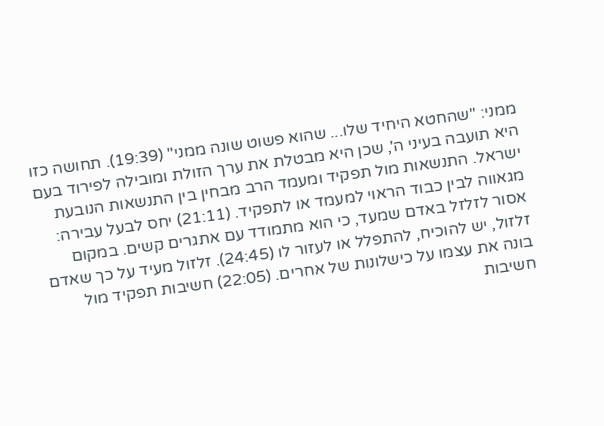ממני: "שהחטא היחיד שלו... שהוא פשוט שונה ממני" (19:39). תחושה כזו היא תועבה בעיני ה', שכן היא מבטלת את ערך הזולת ומובילה לפירוד בעם ישראל. התנשאות מול תפקיד ומעמד הרב מבחין בין התנשאות הנובעת מגאווה לבין כבוד הראוי למעמד או לתפקיד. (21:11) יחס לבעל עבירה: אסור לזלזל באדם שמעד, כי הוא מתמודד עם אתגרים קשים. במקום זלזול, יש להוכיח, להתפלל או לעזור לו (24:45). זלזול מעיד על כך שאדם בונה את עצמו על כישלונות של אחרים. (22:05) חשיבות תפקיד מול חשיבות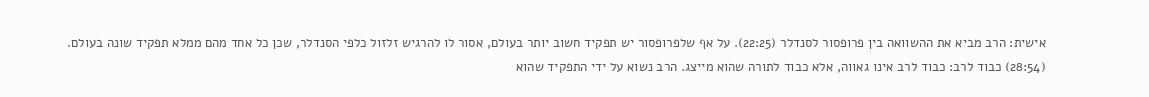אישית: הרב מביא את ההשוואה בין פרופסור לסנדלר (22:25). על אף שלפרופסור יש תפקיד חשוב יותר בעולם, אסור לו להרגיש זלזול כלפי הסנדלר, שכן כל אחד מהם ממלא תפקיד שונה בעולם. (28:54) כבוד לרב: כבוד לרב אינו גאווה, אלא כבוד לתורה שהוא מייצג. הרב נשוא על ידי התפקיד שהוא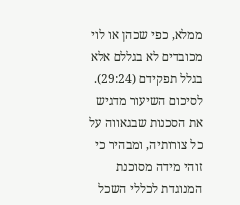ממלא, כפי שכהן או לוי מכובדים לא בגללם אלא בגלל תפקידם (29:24). לסיכום השיעור מדגיש את הסכנות שבגאווה על כל צורותיה, ומבהיר כי זוהי מידה מסוכנת המנוגדת לכללי השכל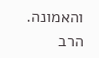והאמונה. הרב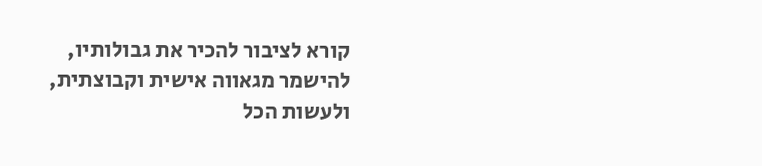קורא לציבור להכיר את גבולותיו, להישמר מגאווה אישית וקבוצתית, ולעשות הכל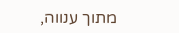מתוך ענווה,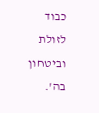כבוד לזולת וביטחון בה'.